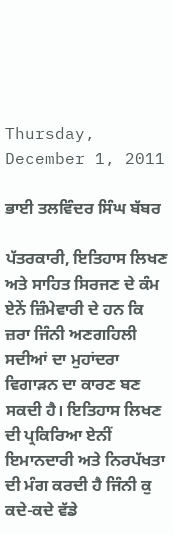Thursday, December 1, 2011

ਭਾਈ ਤਲਵਿੰਦਰ ਸਿੰਘ ਬੱਬਰ

ਪੱਤਰਕਾਰੀ, ਇਤਿਹਾਸ ਲਿਖਣ ਅਤੇ ਸਾਹਿਤ ਸਿਰਜਣ ਦੇ ਕੰਮ ਏਨੇਂ ਜ਼ਿੰਮੇਵਾਰੀ ਦੇ ਹਨ ਕਿ ਜ਼ਰਾ ਜਿੰਨੀ ਅਣਗਹਿਲੀ ਸਦੀਆਂ ਦਾ ਮੁਹਾਂਦਰਾ ਵਿਗਾੜਨ ਦਾ ਕਾਰਣ ਬਣ ਸਕਦੀ ਹੈ। ਇਤਿਹਾਸ ਲਿਖਣ ਦੀ ਪ੍ਰਕਿਰਿਆ ਏਨੀਂ ਇਮਾਨਦਾਰੀ ਅਤੇ ਨਿਰਪੱਖਤਾ ਦੀ ਮੰਗ ਕਰਦੀ ਹੈ ਜਿੰਨੀ ਕੁ ਕਦੇ-ਕਦੇ ਵੱਡੇ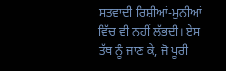ਸਤਵਾਦੀ ਰਿਸ਼ੀਆਂ-ਮੁਨੀਆਂ ਵਿੱਚ ਵੀ ਨਹੀਂ ਲੱਭਦੀ। ਏਸ ਤੱਥ ਨੂੰ ਜਾਣ ਕੇ, ਜੋ ਪੂਰੀ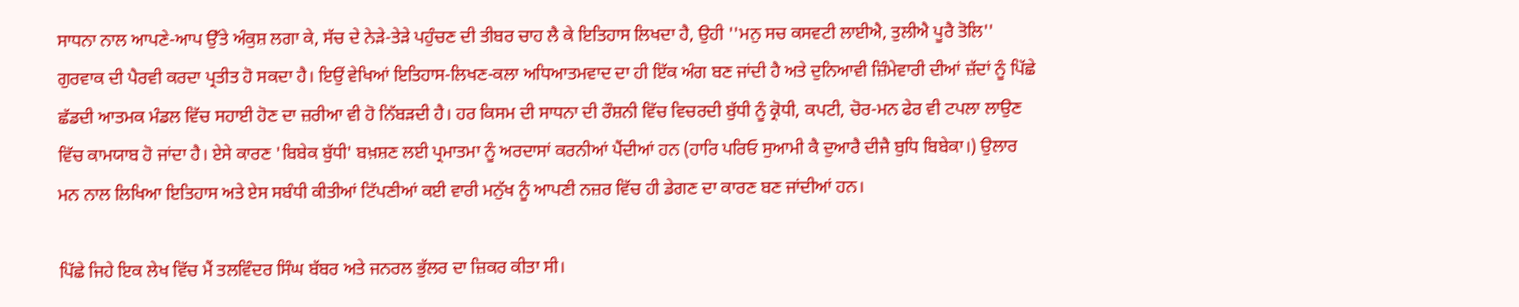ਸਾਧਨਾ ਨਾਲ ਆਪਣੇ-ਆਪ ਉੱਤੇ ਅੰਕੁਸ਼ ਲਗਾ ਕੇ, ਸੱਚ ਦੇ ਨੇੜੇ-ਤੇੜੇ ਪਹੁੰਚਣ ਦੀ ਤੀਬਰ ਚਾਹ ਲੈ ਕੇ ਇਤਿਹਾਸ ਲਿਖਦਾ ਹੈ, ਉਹੀ ''ਮਨੁ ਸਚ ਕਸਵਟੀ ਲਾਈਐ, ਤੁਲੀਐ ਪੂਰੈ ਤੋਲਿ'' ਗੁਰਵਾਕ ਦੀ ਪੈਰਵੀ ਕਰਦਾ ਪ੍ਰਤੀਤ ਹੋ ਸਕਦਾ ਹੈ। ਇਉਂ ਵੇਖਿਆਂ ਇਤਿਹਾਸ-ਲਿਖਣ-ਕਲਾ ਅਧਿਆਤਮਵਾਦ ਦਾ ਹੀ ਇੱਕ ਅੰਗ ਬਣ ਜਾਂਦੀ ਹੈ ਅਤੇ ਦੁਨਿਆਵੀ ਜ਼ਿੰਮੇਵਾਰੀ ਦੀਆਂ ਜ਼ੱਦਾਂ ਨੂੰ ਪਿੱਛੇ ਛੱਡਦੀ ਆਤਮਕ ਮੰਡਲ ਵਿੱਚ ਸਹਾਈ ਹੋਣ ਦਾ ਜ਼ਰੀਆ ਵੀ ਹੋ ਨਿੱਬੜਦੀ ਹੈ। ਹਰ ਕਿਸਮ ਦੀ ਸਾਧਨਾ ਦੀ ਰੌਸ਼ਨੀ ਵਿੱਚ ਵਿਚਰਦੀ ਬੁੱਧੀ ਨੂੰ ਕ੍ਰੋਧੀ, ਕਪਟੀ, ਚੋਰ-ਮਨ ਫੇਰ ਵੀ ਟਪਲਾ ਲਾਉਣ ਵਿੱਚ ਕਾਮਯਾਬ ਹੋ ਜਾਂਦਾ ਹੈ। ਏਸੇ ਕਾਰਣ 'ਬਿਬੇਕ ਬੁੱਧੀ' ਬਖ਼ਸ਼ਣ ਲਈ ਪ੍ਰਮਾਤਮਾ ਨੂੰ ਅਰਦਾਸਾਂ ਕਰਨੀਆਂ ਪੈਂਦੀਆਂ ਹਨ (ਹਾਰਿ ਪਰਿਓ ਸੁਆਮੀ ਕੈ ਦੁਆਰੈ ਦੀਜੈ ਬੁਧਿ ਬਿਬੇਕਾ।) ਉਲਾਰ ਮਨ ਨਾਲ ਲਿਖਿਆ ਇਤਿਹਾਸ ਅਤੇ ਏਸ ਸਬੰਧੀ ਕੀਤੀਆਂ ਟਿੱਪਣੀਆਂ ਕਈ ਵਾਰੀ ਮਨੁੱਖ ਨੂੰ ਆਪਣੀ ਨਜ਼ਰ ਵਿੱਚ ਹੀ ਡੇਗਣ ਦਾ ਕਾਰਣ ਬਣ ਜਾਂਦੀਆਂ ਹਨ।

ਪਿੱਛੇ ਜਿਹੇ ਇਕ ਲੇਖ ਵਿੱਚ ਮੈਂ ਤਲਵਿੰਦਰ ਸਿੰਘ ਬੱਬਰ ਅਤੇ ਜਨਰਲ ਭੁੱਲਰ ਦਾ ਜ਼ਿਕਰ ਕੀਤਾ ਸੀ।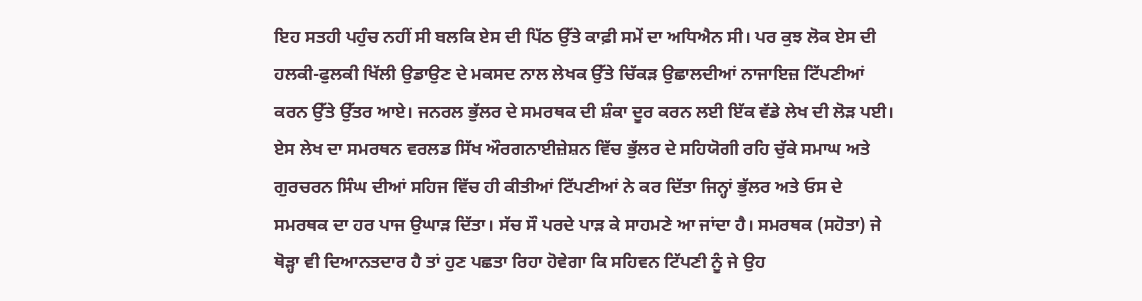ਇਹ ਸਤਹੀ ਪਹੁੰਚ ਨਹੀਂ ਸੀ ਬਲਕਿ ਏਸ ਦੀ ਪਿੱਠ ਉੱਤੇ ਕਾਫ਼ੀ ਸਮੇਂ ਦਾ ਅਧਿਐਨ ਸੀ। ਪਰ ਕੁਝ ਲੋਕ ਏਸ ਦੀ ਹਲਕੀ-ਫੁਲਕੀ ਖਿੱਲੀ ਉਡਾਉਣ ਦੇ ਮਕਸਦ ਨਾਲ ਲੇਖਕ ਉੱਤੇ ਚਿੱਕੜ ਉਛਾਲਦੀਆਂ ਨਾਜਾਇਜ਼ ਟਿੱਪਣੀਆਂ ਕਰਨ ਉੱਤੇ ਉੱਤਰ ਆਏ। ਜਨਰਲ ਭੁੱਲਰ ਦੇ ਸਮਰਥਕ ਦੀ ਸ਼ੰਕਾ ਦੂਰ ਕਰਨ ਲਈ ਇੱਕ ਵੱਡੇ ਲੇਖ ਦੀ ਲੋੜ ਪਈ। ਏਸ ਲੇਖ ਦਾ ਸਮਰਥਨ ਵਰਲਡ ਸਿੱਖ ਔਰਗਨਾਈਜ਼ੇਸ਼ਨ ਵਿੱਚ ਭੁੱਲਰ ਦੇ ਸਹਿਯੋਗੀ ਰਹਿ ਚੁੱਕੇ ਸਮਾਘ ਅਤੇ ਗੁਰਚਰਨ ਸਿੰਘ ਦੀਆਂ ਸਹਿਜ ਵਿੱਚ ਹੀ ਕੀਤੀਆਂ ਟਿੱਪਣੀਆਂ ਨੇ ਕਰ ਦਿੱਤਾ ਜਿਨ੍ਹਾਂ ਭੁੱਲਰ ਅਤੇ ਓਸ ਦੇ ਸਮਰਥਕ ਦਾ ਹਰ ਪਾਜ ਉਘਾੜ ਦਿੱਤਾ। ਸੱਚ ਸੌ ਪਰਦੇ ਪਾੜ ਕੇ ਸਾਹਮਣੇ ਆ ਜਾਂਦਾ ਹੈ। ਸਮਰਥਕ (ਸਹੋਤਾ) ਜੇ ਥੋੜ੍ਹਾ ਵੀ ਦਿਆਨਤਦਾਰ ਹੈ ਤਾਂ ਹੁਣ ਪਛਤਾ ਰਿਹਾ ਹੋਵੇਗਾ ਕਿ ਸਹਿਵਨ ਟਿੱਪਣੀ ਨੂੰ ਜੇ ਉਹ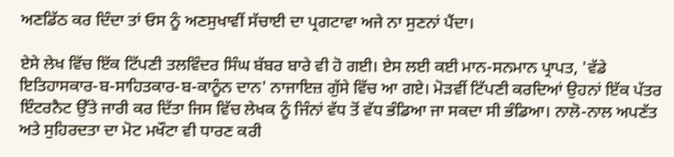ਅਣਡਿੱਠ ਕਰ ਦਿੰਦਾ ਤਾਂ ਓਸ ਨੂੰ ਅਣਸੁਖਾਵੀਂ ਸੱਚਾਈ ਦਾ ਪ੍ਰਗਟਾਵਾ ਅਜੇ ਨਾ ਸੁਣਨਾਂ ਪੈਂਦਾ।

ਏਸੇ ਲੇਖ ਵਿੱਚ ਇੱਕ ਟਿੱਪਣੀ ਤਲਵਿੰਦਰ ਸਿੰਘ ਬੱਬਰ ਬਾਰੇ ਵੀ ਹੋ ਗਈ। ਏਸ ਲਈ ਕਈ ਮਾਨ-ਸਨਮਾਨ ਪ੍ਰਾਪਤ, 'ਵੱਡੇ ਇਤਿਹਾਸਕਾਰ-ਬ-ਸਾਹਿਤਕਾਰ-ਬ-ਕਾਨੂੰਨ ਦਾਨ' ਨਾਜਾਇਜ਼ ਗੁੱਸੇ ਵਿੱਚ ਆ ਗਏ। ਮੋੜਵੀਂ ਟਿੱਪਣੀ ਕਰਦਿਆਂ ਉਹਨਾਂ ਇੱਕ ਪੱਤਰ ਇੰਟਰਨੈਟ ਉੱਤੇ ਜਾਰੀ ਕਰ ਦਿੱਤਾ ਜਿਸ ਵਿੱਚ ਲੇਖਕ ਨੂੰ ਜਿੰਨਾਂ ਵੱਧ ਤੋਂ ਵੱਧ ਭੰਡਿਆ ਜਾ ਸਕਦਾ ਸੀ ਭੰਡਿਆ। ਨਾਲੋ-ਨਾਲ ਅਪਣੱਤ ਅਤੇ ਸੁਹਿਰਦਤਾ ਦਾ ਮੋਟ ਮਖੌਟਾ ਵੀ ਧਾਰਣ ਕਰੀ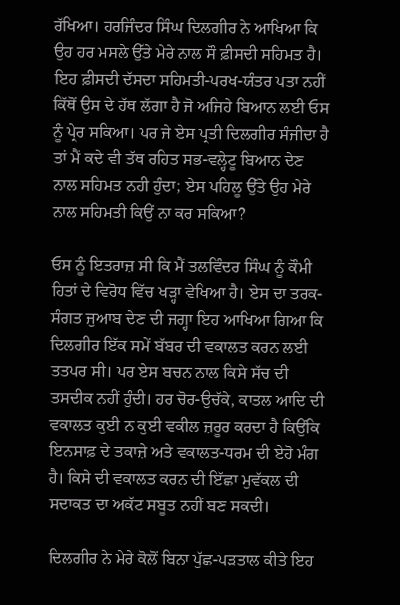ਰੱਖਿਆ। ਹਰਜਿੰਦਰ ਸਿੰਘ ਦਿਲਗੀਰ ਨੇ ਆਖਿਆ ਕਿ ਉਹ ਹਰ ਮਸਲੇ ਉੱਤੇ ਮੇਰੇ ਨਾਲ ਸੌ ਫ਼ੀਸਦੀ ਸਹਿਮਤ ਹੈ। ਇਹ ਫ਼ੀਸਦੀ ਦੱਸਦਾ ਸਹਿਮਤੀ-ਪਰਖ-ਯੰਤਰ ਪਤਾ ਨਹੀਂ ਕਿੱਥੋਂ ਉਸ ਦੇ ਹੱਥ ਲੱਗਾ ਹੈ ਜੋ ਅਜਿਹੇ ਬਿਆਨ ਲਈ ਓਸ ਨੂੰ ਪ੍ਰੇਰ ਸਕਿਆ। ਪਰ ਜੇ ਏਸ ਪ੍ਰਤੀ ਦਿਲਗੀਰ ਸੰਜੀਦਾ ਹੈ ਤਾਂ ਮੈਂ ਕਦੇ ਵੀ ਤੱਥ ਰਹਿਤ ਸਭ-ਵਲ੍ਹੇਟੂ ਬਿਆਨ ਦੇਣ ਨਾਲ ਸਹਿਮਤ ਨਹੀ ਹੁੰਦਾ; ਏਸ ਪਹਿਲੂ ਉੱਤੇ ਉਹ ਮੇਰੇ ਨਾਲ ਸਹਿਮਤੀ ਕਿਉਂ ਨਾ ਕਰ ਸਕਿਆ?

ਓਸ ਨੂੰ ਇਤਰਾਜ਼ ਸੀ ਕਿ ਮੈਂ ਤਲਵਿੰਦਰ ਸਿੰਘ ਨੂੰ ਕੌਮੀ ਹਿਤਾਂ ਦੇ ਵਿਰੋਧ ਵਿੱਚ ਖੜ੍ਹਾ ਵੇਖਿਆ ਹੈ। ਏਸ ਦਾ ਤਰਕ-ਸੰਗਤ ਜੁਆਬ ਦੇਣ ਦੀ ਜਗ੍ਹਾ ਇਹ ਆਖਿਆ ਗਿਆ ਕਿ ਦਿਲਗੀਰ ਇੱਕ ਸਮੇਂ ਬੱਬਰ ਦੀ ਵਕਾਲਤ ਕਰਨ ਲਈ ਤਤਪਰ ਸੀ। ਪਰ ਏਸ ਬਚਨ ਨਾਲ ਕਿਸੇ ਸੱਚ ਦੀ ਤਸਦੀਕ ਨਹੀਂ ਹੁੰਦੀ। ਹਰ ਚੋਰ-ਉਚੱਕੇ, ਕਾਤਲ ਆਦਿ ਦੀ ਵਕਾਲਤ ਕੁਈ ਨ ਕੁਈ ਵਕੀਲ ਜ਼ਰੂਰ ਕਰਦਾ ਹੈ ਕਿਉਂਕਿ ਇਨਸਾਫ਼ ਦੇ ਤਕਾਜ਼ੇ ਅਤੇ ਵਕਾਲਤ-ਧਰਮ ਦੀ ਏਹੋ ਮੰਗ ਹੈ। ਕਿਸੇ ਦੀ ਵਕਾਲਤ ਕਰਨ ਦੀ ਇੱਛਾ ਮੁਵੱਕਲ ਦੀ ਸਦਾਕਤ ਦਾ ਅਕੱਟ ਸਬੂਤ ਨਹੀਂ ਬਣ ਸਕਦੀ।

ਦਿਲਗੀਰ ਨੇ ਮੇਰੇ ਕੋਲੋਂ ਬਿਨਾ ਪੁੱਛ-ਪੜਤਾਲ ਕੀਤੇ ਇਹ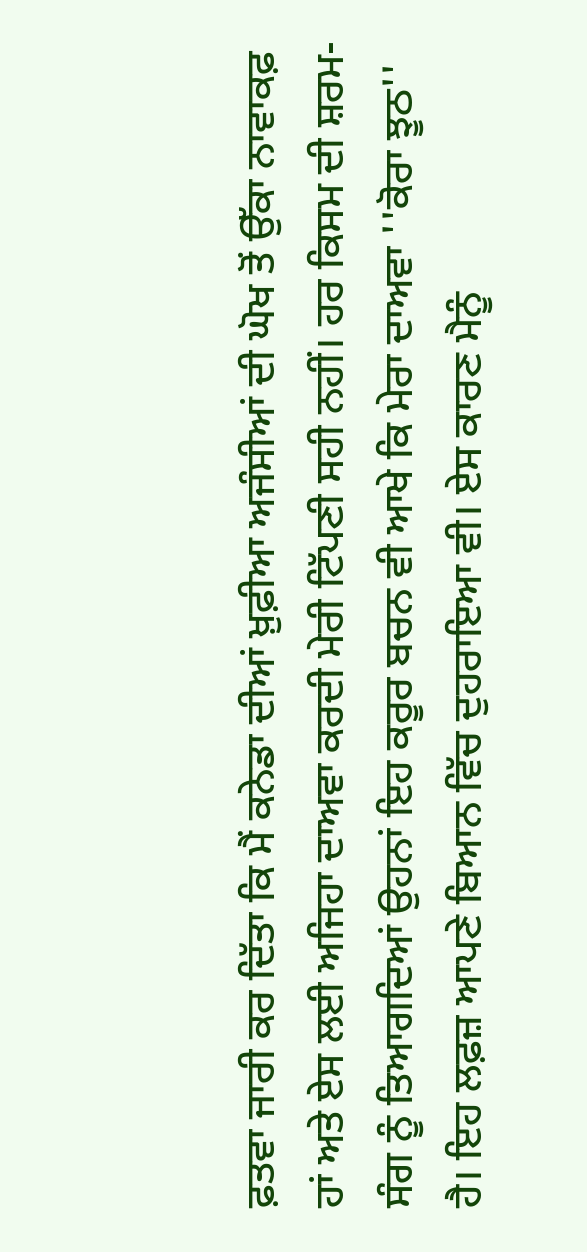ਫ਼ਤਵਾ ਜਾਰੀ ਕਰ ਦਿੱਤਾ ਕਿ ਮੈਂ ਕਨੇਡਾ ਦੀਆਂ ਖ਼ੁਫ਼ੀਆ ਅਜੰਸੀਆਂ ਦੀ ਘੋਖ ਤੋਂ ਉੱਕਾ ਨਾਵਾਕਫ਼ ਹਾਂ ਅਤੇ ਏਸ ਲਈ ਅਜਿਹਾ ਦਾਅਵਾ ਕਰਦੀ ਮੇਰੀ ਟਿੱਪਣੀ ਸਹੀ ਨਹੀਂ। ਹਰ ਕਿਸਮ ਦੀ ਸ਼ਰਮ-ਸੰਗ ਨੂੰ ਤਿਆਗਦਿਆਂ ਉਹਨਾਂ ਇਹ ਕਰੂਰ ਬਚਨ ਵੀ ਆਖੇ ਕਿ ਮੇਰਾ ਦਾਅਵਾ ''ਕੋਰਾ ਝੂਠ'' ਹੈ। ਇਹ ਲਫ਼ਜ਼ ਆਪਣੇ ਬਿਆਨ ਵਿੱਚ ਦੁਹਰਾਇਆ ਵੀ। ਏਸ ਕਾਰਣ ਮੈਨੂੰ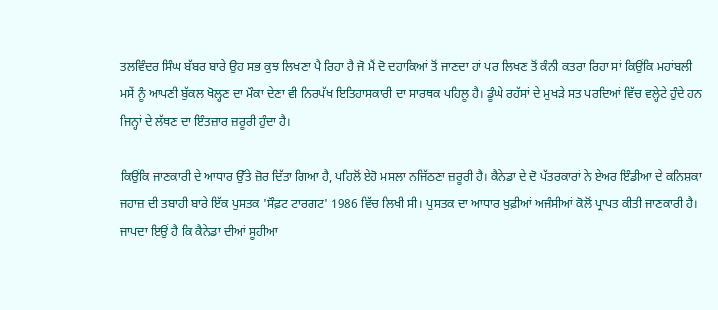ਤਲਵਿੰਦਰ ਸਿੰਘ ਬੱਬਰ ਬਾਰੇ ਉਹ ਸਭ ਕੁਝ ਲਿਖਣਾ ਪੈ ਰਿਹਾ ਹੈ ਜੋ ਮੈਂ ਦੋ ਦਹਾਕਿਆਂ ਤੋਂ ਜਾਣਦਾ ਹਾਂ ਪਰ ਲਿਖਣ ਤੋਂ ਕੰਨੀ ਕਤਰਾ ਰਿਹਾ ਸਾਂ ਕਿਉਂਕਿ ਮਹਾਂਬਲੀ ਮਸੇਂ ਨੂੰ ਆਪਣੀ ਬੁੱਕਲ ਖੋਲ੍ਹਣ ਦਾ ਮੌਕਾ ਦੇਣਾ ਵੀ ਨਿਰਪੱਖ ਇਤਿਹਾਸਕਾਰੀ ਦਾ ਸਾਰਥਕ ਪਹਿਲੂ ਹੈ। ਡੂੰਘੇ ਰਹੱਸਾਂ ਦੇ ਮੁਖੜੇ ਸਤ ਪਰਦਿਆਂ ਵਿੱਚ ਵਲ੍ਹੇਟੇ ਹੁੰਦੇ ਹਨ ਜਿਨ੍ਹਾਂ ਦੇ ਲੱਥਣ ਦਾ ਇੰਤਜ਼ਾਰ ਜ਼ਰੂਰੀ ਹੁੰਦਾ ਹੈ।

ਕਿਉਂਕਿ ਜਾਣਕਾਰੀ ਦੇ ਆਧਾਰ ਉੱਤੇ ਜ਼ੋਰ ਦਿੱਤਾ ਗਿਆ ਹੈ, ਪਹਿਲੋਂ ਏਹੋ ਮਸਲਾ ਨਜਿੱਠਣਾ ਜ਼ਰੂਰੀ ਹੈ। ਕੈਨੇਡਾ ਦੇ ਦੋ ਪੱਤਰਕਾਰਾਂ ਨੇ ਏਅਰ ਇੰਡੀਆ ਦੇ ਕਨਿਸ਼ਕਾ ਜਹਾਜ਼ ਦੀ ਤਬਾਹੀ ਬਾਰੇ ਇੱਕ ਪੁਸਤਕ 'ਸੌਫ਼ਟ ਟਾਰਗਟ' 1986 ਵਿੱਚ ਲਿਖੀ ਸੀ। ਪੁਸਤਕ ਦਾ ਆਧਾਰ ਖੁਫ਼ੀਆਂ ਅਜੰਸੀਆਂ ਕੋਲੋਂ ਪ੍ਰਾਪਤ ਕੀਤੀ ਜਾਣਕਾਰੀ ਹੈ। ਜਾਪਦਾ ਇਉਂ ਹੈ ਕਿ ਕੈਨੇਡਾ ਦੀਆਂ ਸੂਹੀਆ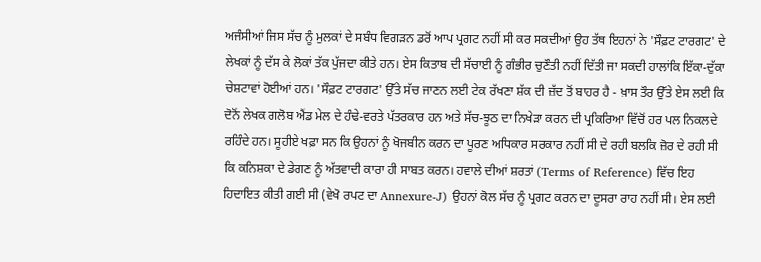ਅਜੰਸੀਆਂ ਜਿਸ ਸੱਚ ਨੂੰ ਮੁਲਕਾਂ ਦੇ ਸਬੰਧ ਵਿਗੜਨ ਡਰੋਂ ਆਪ ਪ੍ਰਗਟ ਨਹੀਂ ਸੀ ਕਰ ਸਕਦੀਆਂ ਉਹ ਤੱਥ ਇਹਨਾਂ ਨੇ 'ਸੌਫ਼ਟ ਟਾਰਗਟ' ਦੇ ਲੇਖਕਾਂ ਨੂੰ ਦੱਸ ਕੇ ਲੋਕਾਂ ਤੱਕ ਪੁੱਜਦਾ ਕੀਤੇ ਹਨ। ਏਸ ਕਿਤਾਬ ਦੀ ਸੱਚਾਈ ਨੂੰ ਗੰਭੀਰ ਚੁਣੌਤੀ ਨਹੀਂ ਦਿੱਤੀ ਜਾ ਸਕਦੀ ਹਾਲਾਂਕਿ ਇੱਕਾ-ਦੁੱਕਾ ਚੇਸ਼ਟਾਵਾਂ ਹੋਈਆਂ ਹਨ। 'ਸੌਫ਼ਟ ਟਾਰਗਟ' ਉੱਤੇ ਸੱਚ ਜਾਣਨ ਲਈ ਟੇਕ ਰੱਖਣਾ ਸ਼ੱਕ ਦੀ ਜ਼ੱਦ ਤੋਂ ਬਾਹਰ ਹੈ - ਖ਼ਾਸ ਤੌਰ ਉੱਤੇ ਏਸ ਲਈ ਕਿ ਦੋਨੋਂ ਲੇਖਕ ਗਲੋਬ ਐਂਡ ਮੇਲ ਦੇ ਹੰਢੇ-ਵਰਤੇ ਪੱਤਰਕਾਰ ਹਨ ਅਤੇ ਸੱਚ-ਝੂਠ ਦਾ ਨਿਖੇੜਾ ਕਰਨ ਦੀ ਪ੍ਰਕਿਰਿਆ ਵਿੱਚੋਂ ਹਰ ਪਲ ਨਿਕਲਦੇ ਰਹਿੰਦੇ ਹਨ। ਸੂਹੀਏ ਖਫ਼ਾ ਸਨ ਕਿ ਉਹਨਾਂ ਨੂੰ ਖੋਜਬੀਨ ਕਰਨ ਦਾ ਪੂਰਣ ਅਧਿਕਾਰ ਸਰਕਾਰ ਨਹੀਂ ਸੀ ਦੇ ਰਹੀ ਬਲਕਿ ਜ਼ੋਰ ਦੇ ਰਹੀ ਸੀ ਕਿ ਕਨਿਸ਼ਕਾ ਦੇ ਡੇਗਣ ਨੂੰ ਅੱਤਵਾਦੀ ਕਾਰਾ ਹੀ ਸਾਬਤ ਕਰਨ। ਹਵਾਲੇ ਦੀਆਂ ਸ਼ਰਤਾਂ (Terms of Reference) ਵਿੱਚ ਇਹ ਹਿਦਾਇਤ ਕੀਤੀ ਗਈ ਸੀ (ਵੇਖੋ ਰਪਟ ਦਾ Annexure-J) ਉਹਨਾਂ ਕੋਲ ਸੱਚ ਨੂੰ ਪ੍ਰਗਟ ਕਰਨ ਦਾ ਦੂਸਰਾ ਰਾਹ ਨਹੀਂ ਸੀ। ਏਸ ਲਈ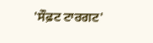'ਸੌਫ਼ਟ ਟਾਰਗਟ'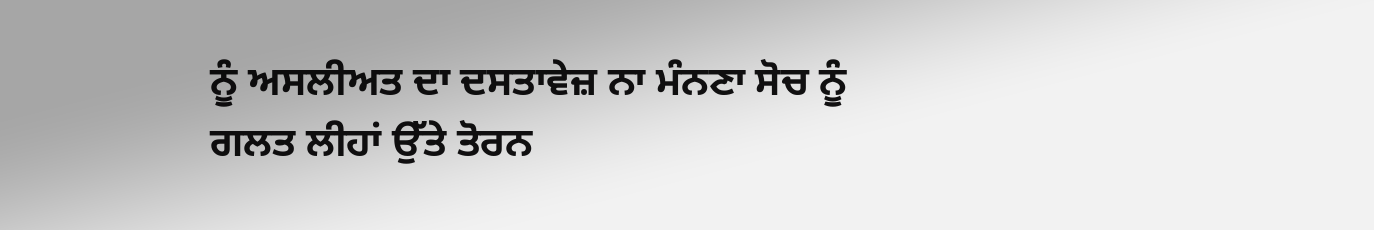ਨੂੰ ਅਸਲੀਅਤ ਦਾ ਦਸਤਾਵੇਜ਼ ਨਾ ਮੰਨਣਾ ਸੋਚ ਨੂੰ ਗਲਤ ਲੀਹਾਂ ਉੱਤੇ ਤੋਰਨ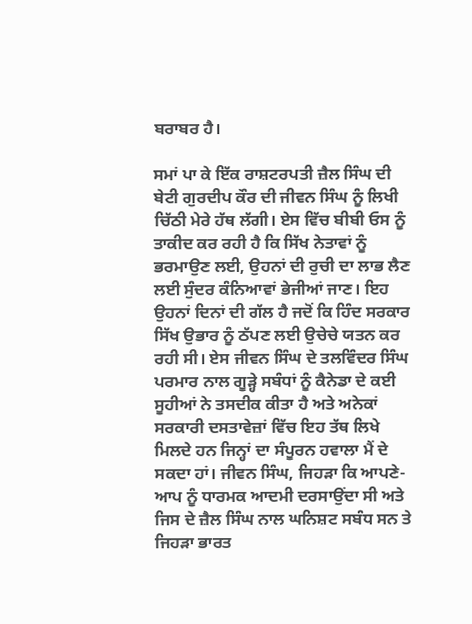ਬਰਾਬਰ ਹੈ।

ਸਮਾਂ ਪਾ ਕੇ ਇੱਕ ਰਾਸ਼ਟਰਪਤੀ ਜ਼ੈਲ ਸਿੰਘ ਦੀ ਬੇਟੀ ਗੁਰਦੀਪ ਕੌਰ ਦੀ ਜੀਵਨ ਸਿੰਘ ਨੂੰ ਲਿਖੀ ਚਿੱਠੀ ਮੇਰੇ ਹੱਥ ਲੱਗੀ। ਏਸ ਵਿੱਚ ਬੀਬੀ ਓਸ ਨੂੰ ਤਾਕੀਦ ਕਰ ਰਹੀ ਹੈ ਕਿ ਸਿੱਖ ਨੇਤਾਵਾਂ ਨੂੰ ਭਰਮਾਉਣ ਲਈ, ਉਹਨਾਂ ਦੀ ਰੁਚੀ ਦਾ ਲਾਭ ਲੈਣ ਲਈ ਸੁੰਦਰ ਕੰਨਿਆਵਾਂ ਭੇਜੀਆਂ ਜਾਣ। ਇਹ ਉਹਨਾਂ ਦਿਨਾਂ ਦੀ ਗੱਲ ਹੈ ਜਦੋਂ ਕਿ ਹਿੰਦ ਸਰਕਾਰ ਸਿੱਖ ਉਭਾਰ ਨੂੰ ਠੱਪਣ ਲਈ ਉਚੇਚੇ ਯਤਨ ਕਰ ਰਹੀ ਸੀ। ਏਸ ਜੀਵਨ ਸਿੰਘ ਦੇ ਤਲਵਿੰਦਰ ਸਿੰਘ ਪਰਮਾਰ ਨਾਲ ਗੂੜ੍ਹੇ ਸਬੰਧਾਂ ਨੂੰ ਕੈਨੇਡਾ ਦੇ ਕਈ ਸੂਹੀਆਂ ਨੇ ਤਸਦੀਕ ਕੀਤਾ ਹੈ ਅਤੇ ਅਨੇਕਾਂ ਸਰਕਾਰੀ ਦਸਤਾਵੇਜ਼ਾਂ ਵਿੱਚ ਇਹ ਤੱਥ ਲਿਖੇ ਮਿਲਦੇ ਹਨ ਜਿਨ੍ਹਾਂ ਦਾ ਸੰਪੂਰਨ ਹਵਾਲਾ ਮੈਂ ਦੇ ਸਕਦਾ ਹਾਂ। ਜੀਵਨ ਸਿੰਘ, ਜਿਹੜਾ ਕਿ ਆਪਣੇ-ਆਪ ਨੂੰ ਧਾਰਮਕ ਆਦਮੀ ਦਰਸਾਉਂਦਾ ਸੀ ਅਤੇ ਜਿਸ ਦੇ ਜ਼ੈਲ ਸਿੰਘ ਨਾਲ ਘਨਿਸ਼ਟ ਸਬੰਧ ਸਨ ਤੇ ਜਿਹੜਾ ਭਾਰਤ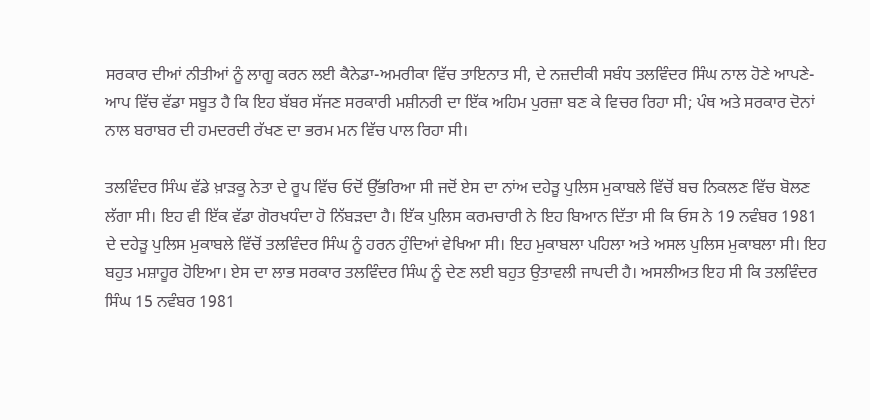ਸਰਕਾਰ ਦੀਆਂ ਨੀਤੀਆਂ ਨੂੰ ਲਾਗੂ ਕਰਨ ਲਈ ਕੈਨੇਡਾ-ਅਮਰੀਕਾ ਵਿੱਚ ਤਾਇਨਾਤ ਸੀ, ਦੇ ਨਜ਼ਦੀਕੀ ਸਬੰਧ ਤਲਵਿੰਦਰ ਸਿੰਘ ਨਾਲ ਹੋਣੇ ਆਪਣੇ-ਆਪ ਵਿੱਚ ਵੱਡਾ ਸਬੂਤ ਹੈ ਕਿ ਇਹ ਬੱਬਰ ਸੱਜਣ ਸਰਕਾਰੀ ਮਸ਼ੀਨਰੀ ਦਾ ਇੱਕ ਅਹਿਮ ਪੁਰਜ਼ਾ ਬਣ ਕੇ ਵਿਚਰ ਰਿਹਾ ਸੀ; ਪੰਥ ਅਤੇ ਸਰਕਾਰ ਦੋਨਾਂ ਨਾਲ ਬਰਾਬਰ ਦੀ ਹਮਦਰਦੀ ਰੱਖਣ ਦਾ ਭਰਮ ਮਨ ਵਿੱਚ ਪਾਲ ਰਿਹਾ ਸੀ।

ਤਲਵਿੰਦਰ ਸਿੰਘ ਵੱਡੇ ਖ਼ਾੜਕੂ ਨੇਤਾ ਦੇ ਰੂਪ ਵਿੱਚ ਓਦੋਂ ਉੱਭਰਿਆ ਸੀ ਜਦੋਂ ਏਸ ਦਾ ਨਾਂਅ ਦਹੇੜੂ ਪੁਲਿਸ ਮੁਕਾਬਲੇ ਵਿੱਚੋਂ ਬਚ ਨਿਕਲਣ ਵਿੱਚ ਬੋਲਣ ਲੱਗਾ ਸੀ। ਇਹ ਵੀ ਇੱਕ ਵੱਡਾ ਗੋਰਖਧੰਦਾ ਹੋ ਨਿੱਬੜਦਾ ਹੈ। ਇੱਕ ਪੁਲਿਸ ਕਰਮਚਾਰੀ ਨੇ ਇਹ ਬਿਆਨ ਦਿੱਤਾ ਸੀ ਕਿ ਓਸ ਨੇ 19 ਨਵੰਬਰ 1981 ਦੇ ਦਹੇੜੂ ਪੁਲਿਸ ਮੁਕਾਬਲੇ ਵਿੱਚੋਂ ਤਲਵਿੰਦਰ ਸਿੰਘ ਨੂੰ ਹਰਨ ਹੁੰਦਿਆਂ ਵੇਖਿਆ ਸੀ। ਇਹ ਮੁਕਾਬਲਾ ਪਹਿਲਾ ਅਤੇ ਅਸਲ ਪੁਲਿਸ ਮੁਕਾਬਲਾ ਸੀ। ਇਹ ਬਹੁਤ ਮਸ਼ਾਹੂਰ ਹੋਇਆ। ਏਸ ਦਾ ਲਾਭ ਸਰਕਾਰ ਤਲਵਿੰਦਰ ਸਿੰਘ ਨੂੰ ਦੇਣ ਲਈ ਬਹੁਤ ਉਤਾਵਲੀ ਜਾਪਦੀ ਹੈ। ਅਸਲੀਅਤ ਇਹ ਸੀ ਕਿ ਤਲਵਿੰਦਰ ਸਿੰਘ 15 ਨਵੰਬਰ 1981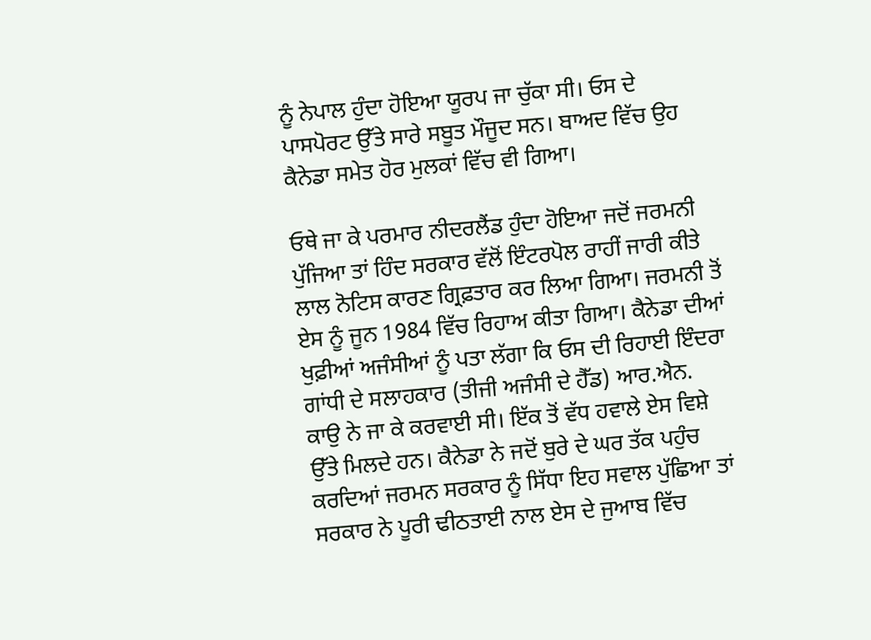ਨੂੰ ਨੇਪਾਲ ਹੁੰਦਾ ਹੋਇਆ ਯੂਰਪ ਜਾ ਚੁੱਕਾ ਸੀ। ਓਸ ਦੇ ਪਾਸਪੋਰਟ ਉੱਤੇ ਸਾਰੇ ਸਬੂਤ ਮੌਜੂਦ ਸਨ। ਬਾਅਦ ਵਿੱਚ ਉਹ ਕੈਨੇਡਾ ਸਮੇਤ ਹੋਰ ਮੁਲਕਾਂ ਵਿੱਚ ਵੀ ਗਿਆ।

ਓਥੇ ਜਾ ਕੇ ਪਰਮਾਰ ਨੀਦਰਲੈਂਡ ਹੁੰਦਾ ਹੋਇਆ ਜਦੋਂ ਜਰਮਨੀ ਪੁੱਜਿਆ ਤਾਂ ਹਿੰਦ ਸਰਕਾਰ ਵੱਲੋਂ ਇੰਟਰਪੋਲ ਰਾਹੀਂ ਜਾਰੀ ਕੀਤੇ ਲਾਲ ਨੋਟਿਸ ਕਾਰਣ ਗ੍ਰਿਫ਼ਤਾਰ ਕਰ ਲਿਆ ਗਿਆ। ਜਰਮਨੀ ਤੋਂ ਏਸ ਨੂੰ ਜੂਨ 1984 ਵਿੱਚ ਰਿਹਾਅ ਕੀਤਾ ਗਿਆ। ਕੈਨੇਡਾ ਦੀਆਂ ਖੁਫ਼ੀਆਂ ਅਜੰਸੀਆਂ ਨੂੰ ਪਤਾ ਲੱਗਾ ਕਿ ਓਸ ਦੀ ਰਿਹਾਈ ਇੰਦਰਾ ਗਾਂਧੀ ਦੇ ਸਲਾਹਕਾਰ (ਤੀਜੀ ਅਜੰਸੀ ਦੇ ਹੈੱਡ) ਆਰ.ਐਨ. ਕਾਉ ਨੇ ਜਾ ਕੇ ਕਰਵਾਈ ਸੀ। ਇੱਕ ਤੋਂ ਵੱਧ ਹਵਾਲੇ ਏਸ ਵਿਸ਼ੇ ਉੱਤੇ ਮਿਲਦੇ ਹਨ। ਕੈਨੇਡਾ ਨੇ ਜਦੋਂ ਬੁਰੇ ਦੇ ਘਰ ਤੱਕ ਪਹੁੰਚ ਕਰਦਿਆਂ ਜਰਮਨ ਸਰਕਾਰ ਨੂੰ ਸਿੱਧਾ ਇਹ ਸਵਾਲ ਪੁੱਛਿਆ ਤਾਂ ਸਰਕਾਰ ਨੇ ਪੂਰੀ ਢੀਠਤਾਈ ਨਾਲ ਏਸ ਦੇ ਜੁਆਬ ਵਿੱਚ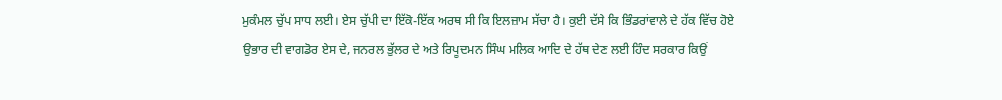ਮੁਕੰਮਲ ਚੁੱਪ ਸਾਧ ਲਈ। ਏਸ ਚੁੱਪੀ ਦਾ ਇੱਕੋ-ਇੱਕ ਅਰਥ ਸੀ ਕਿ ਇਲਜ਼ਾਮ ਸੱਚਾ ਹੈ। ਕੁਈ ਦੱਸੇ ਕਿ ਭਿੰਡਰਾਂਵਾਲੇ ਦੇ ਹੱਕ ਵਿੱਚ ਹੋਏ ਉਭਾਰ ਦੀ ਵਾਗਡੋਰ ਏਸ ਦੇ, ਜਨਰਲ ਭੁੱਲਰ ਦੇ ਅਤੇ ਰਿਪੂਦਮਨ ਸਿੰਘ ਮਲਿਕ ਆਦਿ ਦੇ ਹੱਥ ਦੇਣ ਲਈ ਹਿੰਦ ਸਰਕਾਰ ਕਿਉਂ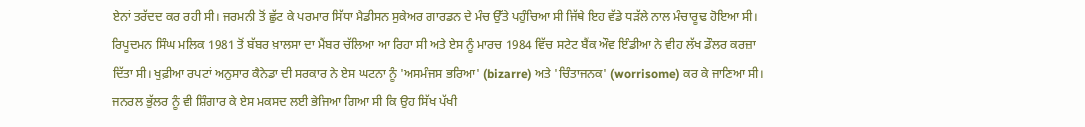ਏਨਾਂ ਤਰੱਦਦ ਕਰ ਰਹੀ ਸੀ। ਜਰਮਨੀ ਤੋਂ ਛੁੱਟ ਕੇ ਪਰਮਾਰ ਸਿੱਧਾ ਮੈਡੀਸਨ ਸੁਕੇਅਰ ਗਾਰਡਨ ਦੇ ਮੰਚ ਉੱਤੇ ਪਹੁੰਚਿਆ ਸੀ ਜਿੱਥੇ ਇਹ ਵੱਡੇ ਧੜੱਲੇ ਨਾਲ ਮੰਚਾਰੂਢ ਹੋਇਆ ਸੀ। ਰਿਪੂਦਮਨ ਸਿੰਘ ਮਲਿਕ 1981 ਤੋਂ ਬੱਬਰ ਖ਼ਾਲਸਾ ਦਾ ਮੈਂਬਰ ਚੱਲਿਆ ਆ ਰਿਹਾ ਸੀ ਅਤੇ ਏਸ ਨੂੰ ਮਾਰਚ 1984 ਵਿੱਚ ਸਟੇਟ ਬੈਂਕ ਔਵ ਇੰਡੀਆ ਨੇ ਵੀਹ ਲੱਖ ਡੌਲਰ ਕਰਜ਼ਾ ਦਿੱਤਾ ਸੀ। ਖੁਫ਼ੀਆ ਰਪਟਾਂ ਅਨੁਸਾਰ ਕੈਨੇਡਾ ਦੀ ਸਰਕਾਰ ਨੇ ਏਸ ਘਟਨਾ ਨੂੰ 'ਅਸਮੰਜਸ ਭਰਿਆ' (bizarre) ਅਤੇ 'ਚਿੰਤਾਜਨਕ' (worrisome) ਕਰ ਕੇ ਜਾਣਿਆ ਸੀ। ਜਨਰਲ ਭੁੱਲਰ ਨੂੰ ਵੀ ਸ਼ਿੰਗਾਰ ਕੇ ਏਸ ਮਕਸਦ ਲਈ ਭੇਜਿਆ ਗਿਆ ਸੀ ਕਿ ਉਹ ਸਿੱਖ ਪੱਖੀ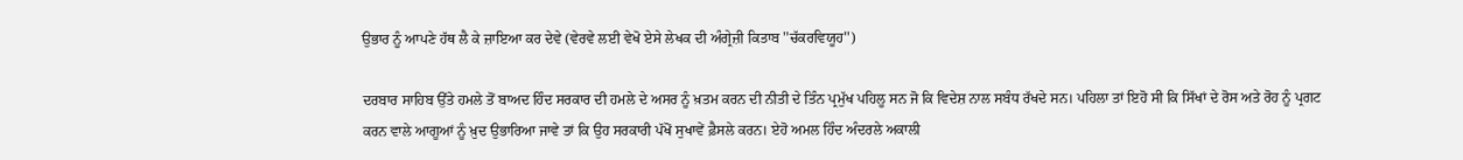ਉਭਾਰ ਨੂੰ ਆਪਣੇ ਹੱਥ ਲੈ ਕੇ ਜ਼ਾਇਆ ਕਰ ਦੇਵੇ (ਵੇਰਵੇ ਲਈ ਵੇਖੋ ਏਸੇ ਲੇਖਕ ਦੀ ਅੰਗ੍ਰੇਜ਼ੀ ਕਿਤਾਬ ''ਚੱਕਰਵਿਯੂਹ'')

ਦਰਬਾਰ ਸਾਹਿਬ ਉੱਤੇ ਹਮਲੇ ਤੋਂ ਬਾਅਦ ਹਿੰਦ ਸਰਕਾਰ ਦੀ ਹਮਲੇ ਦੇ ਅਸਰ ਨੂੰ ਖ਼ਤਮ ਕਰਨ ਦੀ ਨੀਤੀ ਦੇ ਤਿੰਨ ਪ੍ਰਮੁੱਖ ਪਹਿਲੂ ਸਨ ਜੋ ਕਿ ਵਿਦੇਸ਼ ਨਾਲ ਸਬੰਧ ਰੱਖਦੇ ਸਨ। ਪਹਿਲਾ ਤਾਂ ਇਹੋ ਸੀ ਕਿ ਸਿੱਖਾਂ ਦੇ ਰੋਸ ਅਤੇ ਰੋਹ ਨੂੰ ਪ੍ਰਗਟ ਕਰਨ ਵਾਲੇ ਆਗੂਆਂ ਨੂੰ ਖ਼ੁਦ ਉਭਾਰਿਆ ਜਾਵੇ ਤਾਂ ਕਿ ਉਹ ਸਰਕਾਰੀ ਪੱਖੋਂ ਸੁਖਾਵੇਂ ਫ਼ੈਸਲੇ ਕਰਨ। ਏਹੋ ਅਮਲ ਹਿੰਦ ਅੰਦਰਲੇ ਅਕਾਲੀ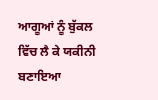ਆਗੂਆਂ ਨੂੰ ਬੁੱਕਲ ਵਿੱਚ ਲੈ ਕੇ ਯਕੀਨੀ ਬਣਾਇਆ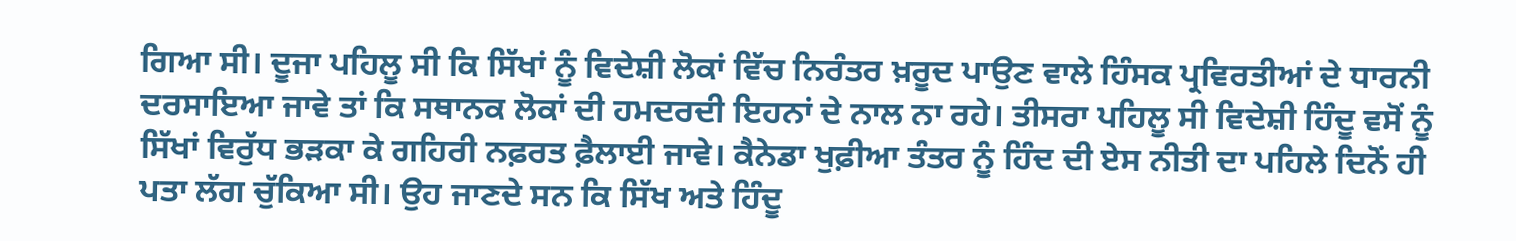ਗਿਆ ਸੀ। ਦੂਜਾ ਪਹਿਲੂ ਸੀ ਕਿ ਸਿੱਖਾਂ ਨੂੰ ਵਿਦੇਸ਼ੀ ਲੋਕਾਂ ਵਿੱਚ ਨਿਰੰਤਰ ਖ਼ਰੂਦ ਪਾਉਣ ਵਾਲੇ ਹਿੰਸਕ ਪ੍ਰਵਿਰਤੀਆਂ ਦੇ ਧਾਰਨੀ ਦਰਸਾਇਆ ਜਾਵੇ ਤਾਂ ਕਿ ਸਥਾਨਕ ਲੋਕਾਂ ਦੀ ਹਮਦਰਦੀ ਇਹਨਾਂ ਦੇ ਨਾਲ ਨਾ ਰਹੇ। ਤੀਸਰਾ ਪਹਿਲੂ ਸੀ ਵਿਦੇਸ਼ੀ ਹਿੰਦੂ ਵਸੋਂ ਨੂੰ ਸਿੱਖਾਂ ਵਿਰੁੱਧ ਭੜਕਾ ਕੇ ਗਹਿਰੀ ਨਫ਼ਰਤ ਫ਼ੈਲਾਈ ਜਾਵੇ। ਕੈਨੇਡਾ ਖੁਫ਼ੀਆ ਤੰਤਰ ਨੂੰ ਹਿੰਦ ਦੀ ਏਸ ਨੀਤੀ ਦਾ ਪਹਿਲੇ ਦਿਨੋਂ ਹੀ ਪਤਾ ਲੱਗ ਚੁੱਕਿਆ ਸੀ। ਉਹ ਜਾਣਦੇ ਸਨ ਕਿ ਸਿੱਖ ਅਤੇ ਹਿੰਦੂ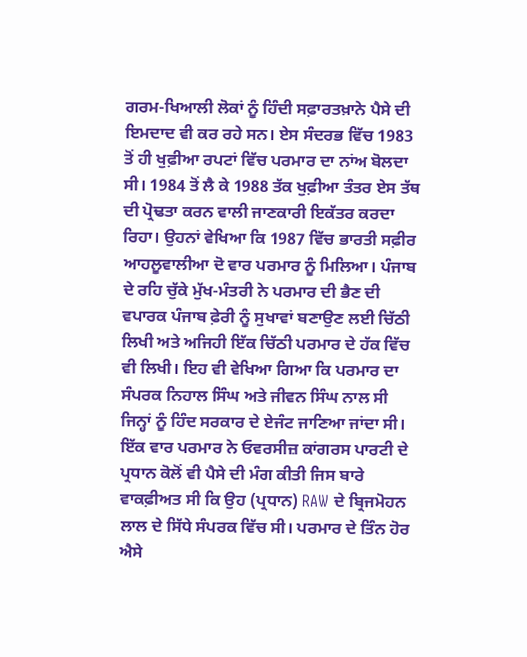ਗਰਮ-ਖਿਆਲੀ ਲੋਕਾਂ ਨੂੰ ਹਿੰਦੀ ਸਫ਼ਾਰਤਖ਼ਾਨੇ ਪੈਸੇ ਦੀ ਇਮਦਾਦ ਵੀ ਕਰ ਰਹੇ ਸਨ। ਏਸ ਸੰਦਰਭ ਵਿੱਚ 1983 ਤੋਂ ਹੀ ਖੁਫ਼ੀਆ ਰਪਟਾਂ ਵਿੱਚ ਪਰਮਾਰ ਦਾ ਨਾਂਅ ਬੋਲਦਾ ਸੀ। 1984 ਤੋਂ ਲੈ ਕੇ 1988 ਤੱਕ ਖੁਫ਼ੀਆ ਤੰਤਰ ਏਸ ਤੱਥ ਦੀ ਪ੍ਰੋਢਤਾ ਕਰਨ ਵਾਲੀ ਜਾਣਕਾਰੀ ਇਕੱਤਰ ਕਰਦਾ ਰਿਹਾ। ਉਹਨਾਂ ਵੇਖਿਆ ਕਿ 1987 ਵਿੱਚ ਭਾਰਤੀ ਸਫ਼ੀਰ ਆਹਲੂਵਾਲੀਆ ਦੋ ਵਾਰ ਪਰਮਾਰ ਨੂੰ ਮਿਲਿਆ। ਪੰਜਾਬ ਦੇ ਰਹਿ ਚੁੱਕੇ ਮੁੱਖ-ਮੰਤਰੀ ਨੇ ਪਰਮਾਰ ਦੀ ਭੈਣ ਦੀ ਵਪਾਰਕ ਪੰਜਾਬ ਫ਼ੇਰੀ ਨੂੰ ਸੁਖਾਵਾਂ ਬਣਾਉਣ ਲਈ ਚਿੱਠੀ ਲਿਖੀ ਅਤੇ ਅਜਿਹੀ ਇੱਕ ਚਿੱਠੀ ਪਰਮਾਰ ਦੇ ਹੱਕ ਵਿੱਚ ਵੀ ਲਿਖੀ। ਇਹ ਵੀ ਵੇਖਿਆ ਗਿਆ ਕਿ ਪਰਮਾਰ ਦਾ ਸੰਪਰਕ ਨਿਹਾਲ ਸਿੰਘ ਅਤੇ ਜੀਵਨ ਸਿੰਘ ਨਾਲ ਸੀ ਜਿਨ੍ਹਾਂ ਨੂੰ ਹਿੰਦ ਸਰਕਾਰ ਦੇ ਏਜੰਟ ਜਾਣਿਆ ਜਾਂਦਾ ਸੀ। ਇੱਕ ਵਾਰ ਪਰਮਾਰ ਨੇ ਓਵਰਸੀਜ਼ ਕਾਂਗਰਸ ਪਾਰਟੀ ਦੇ ਪ੍ਰਧਾਨ ਕੋਲੋਂ ਵੀ ਪੈਸੇ ਦੀ ਮੰਗ ਕੀਤੀ ਜਿਸ ਬਾਰੇ ਵਾਕਫ਼ੀਅਤ ਸੀ ਕਿ ਉਹ (ਪ੍ਰਧਾਨ) RAW ਦੇ ਬ੍ਰਿਜਮੋਹਨ ਲਾਲ ਦੇ ਸਿੱਧੇ ਸੰਪਰਕ ਵਿੱਚ ਸੀ। ਪਰਮਾਰ ਦੇ ਤਿੰਨ ਹੋਰ ਐਸੇ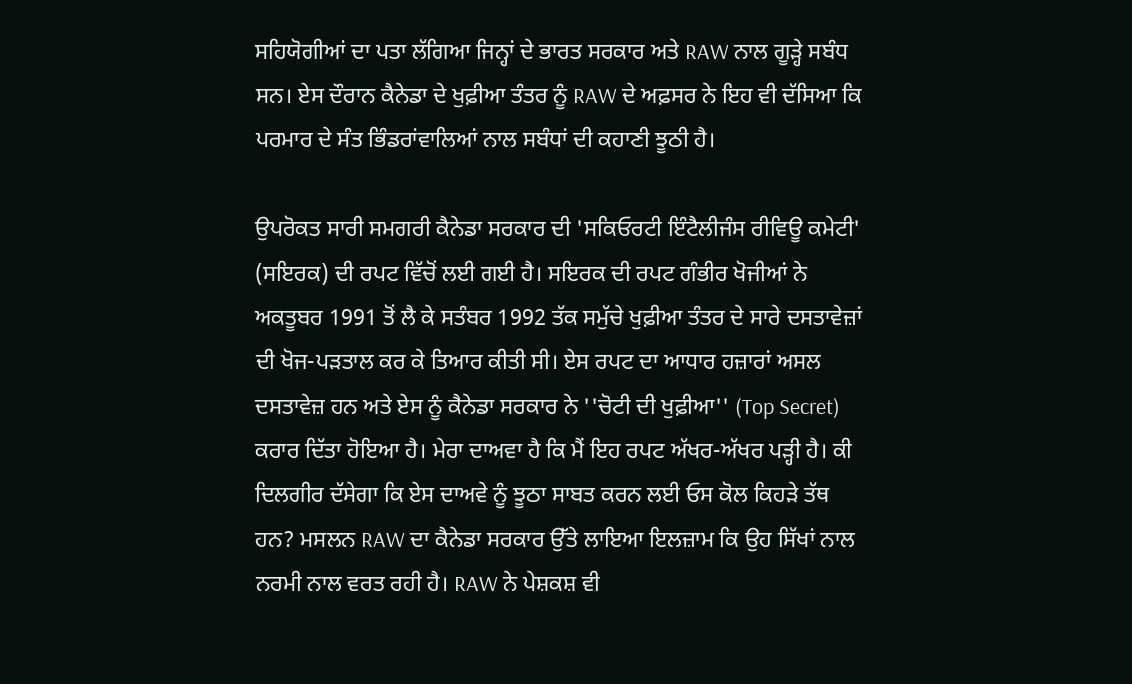ਸਹਿਯੋਗੀਆਂ ਦਾ ਪਤਾ ਲੱਗਿਆ ਜਿਨ੍ਹਾਂ ਦੇ ਭਾਰਤ ਸਰਕਾਰ ਅਤੇ RAW ਨਾਲ ਗੂੜ੍ਹੇ ਸਬੰਧ ਸਨ। ਏਸ ਦੌਰਾਨ ਕੈਨੇਡਾ ਦੇ ਖੁਫ਼ੀਆ ਤੰਤਰ ਨੂੰ RAW ਦੇ ਅਫ਼ਸਰ ਨੇ ਇਹ ਵੀ ਦੱਸਿਆ ਕਿ ਪਰਮਾਰ ਦੇ ਸੰਤ ਭਿੰਡਰਾਂਵਾਲਿਆਂ ਨਾਲ ਸਬੰਧਾਂ ਦੀ ਕਹਾਣੀ ਝੂਠੀ ਹੈ।

ਉਪਰੋਕਤ ਸਾਰੀ ਸਮਗਰੀ ਕੈਨੇਡਾ ਸਰਕਾਰ ਦੀ 'ਸਕਿਓਰਟੀ ਇੰਟੈਲੀਜੰਸ ਰੀਵਿਊ ਕਮੇਟੀ' (ਸਇਰਕ) ਦੀ ਰਪਟ ਵਿੱਚੋਂ ਲਈ ਗਈ ਹੈ। ਸਇਰਕ ਦੀ ਰਪਟ ਗੰਭੀਰ ਖੋਜੀਆਂ ਨੇ ਅਕਤੂਬਰ 1991 ਤੋਂ ਲੈ ਕੇ ਸਤੰਬਰ 1992 ਤੱਕ ਸਮੁੱਚੇ ਖੁਫ਼ੀਆ ਤੰਤਰ ਦੇ ਸਾਰੇ ਦਸਤਾਵੇਜ਼ਾਂ ਦੀ ਖੋਜ-ਪੜਤਾਲ ਕਰ ਕੇ ਤਿਆਰ ਕੀਤੀ ਸੀ। ਏਸ ਰਪਟ ਦਾ ਆਧਾਰ ਹਜ਼ਾਰਾਂ ਅਸਲ ਦਸਤਾਵੇਜ਼ ਹਨ ਅਤੇ ਏਸ ਨੂੰ ਕੈਨੇਡਾ ਸਰਕਾਰ ਨੇ ''ਚੋਟੀ ਦੀ ਖੁਫ਼ੀਆ'' (Top Secret) ਕਰਾਰ ਦਿੱਤਾ ਹੋਇਆ ਹੈ। ਮੇਰਾ ਦਾਅਵਾ ਹੈ ਕਿ ਮੈਂ ਇਹ ਰਪਟ ਅੱਖਰ-ਅੱਖਰ ਪੜ੍ਹੀ ਹੈ। ਕੀ ਦਿਲਗੀਰ ਦੱਸੇਗਾ ਕਿ ਏਸ ਦਾਅਵੇ ਨੂੰ ਝੂਠਾ ਸਾਬਤ ਕਰਨ ਲਈ ਓਸ ਕੋਲ ਕਿਹੜੇ ਤੱਥ ਹਨ? ਮਸਲਨ RAW ਦਾ ਕੈਨੇਡਾ ਸਰਕਾਰ ਉੱਤੇ ਲਾਇਆ ਇਲਜ਼ਾਮ ਕਿ ਉਹ ਸਿੱਖਾਂ ਨਾਲ ਨਰਮੀ ਨਾਲ ਵਰਤ ਰਹੀ ਹੈ। RAW ਨੇ ਪੇਸ਼ਕਸ਼ ਵੀ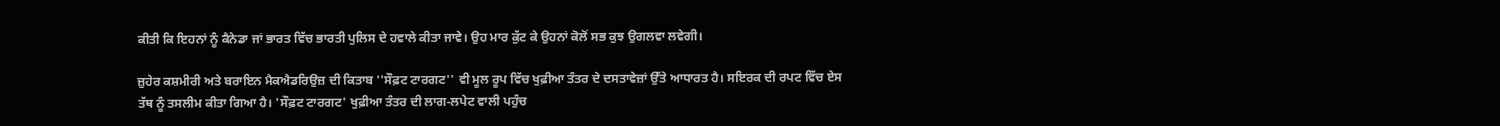ਕੀਤੀ ਕਿ ਇਹਨਾਂ ਨੂੰ ਕੈਨੇਡਾ ਜਾਂ ਭਾਰਤ ਵਿੱਚ ਭਾਰਤੀ ਪੁਲਿਸ ਦੇ ਹਵਾਲੇ ਕੀਤਾ ਜਾਵੇ। ਉਹ ਮਾਰ ਕੁੱਟ ਕੇ ਉਹਨਾਂ ਕੋਲੋਂ ਸਭ ਕੁਝ ਉਗਲਵਾ ਲਵੇਗੀ।

ਜ਼ੁਹੇਰ ਕਸ਼ਮੀਰੀ ਅਤੇ ਬਰਾਇਨ ਮੈਕਐਡਰਿਉਜ਼ ਦੀ ਕਿਤਾਬ ''ਸੌਫ਼ਟ ਟਾਰਗਟ'' ਵੀ ਮੂਲ ਰੂਪ ਵਿੱਚ ਖੁਫ਼ੀਆ ਤੰਤਰ ਦੇ ਦਸਤਾਵੇਜ਼ਾਂ ਉੱਤੇ ਆਧਾਰਤ ਹੈ। ਸਇਰਕ ਦੀ ਰਪਟ ਵਿੱਚ ਏਸ ਤੱਥ ਨੂੰ ਤਸਲੀਮ ਕੀਤਾ ਗਿਆ ਹੈ। 'ਸੌਫ਼ਟ ਟਾਰਗਟ' ਖੁਫ਼ੀਆ ਤੰਤਰ ਦੀ ਲਾਗ-ਲਪੇਟ ਵਾਲੀ ਪਹੁੰਚ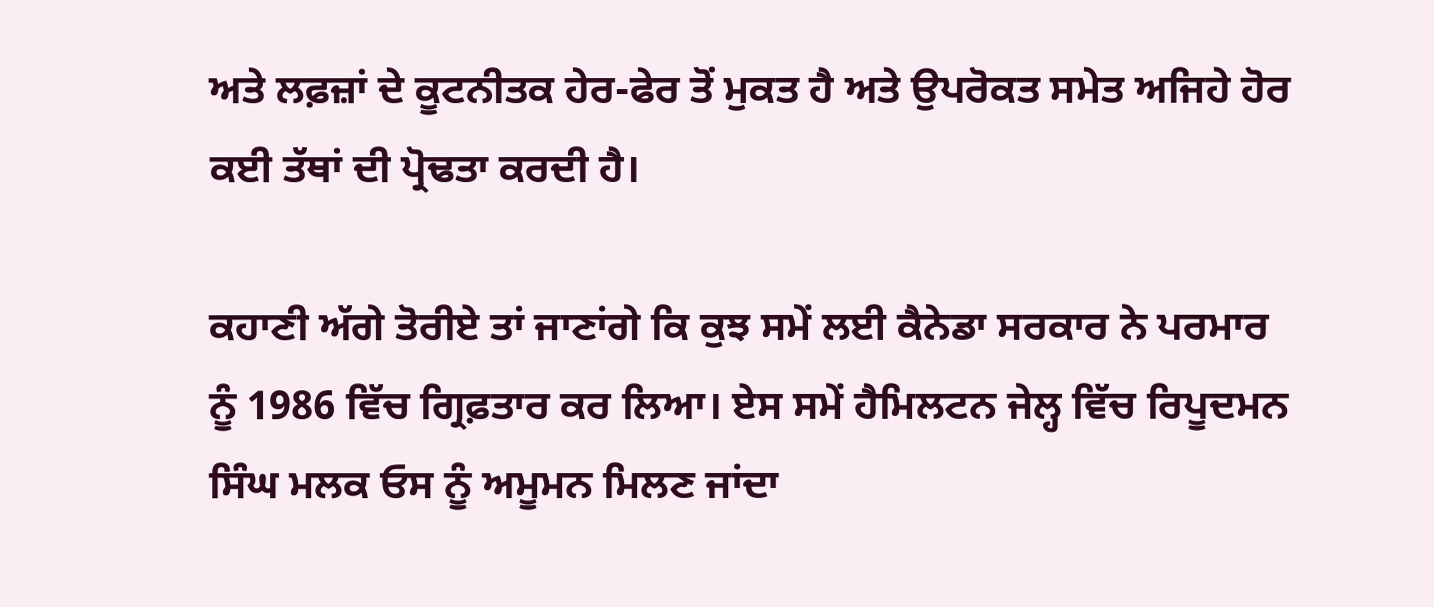ਅਤੇ ਲਫ਼ਜ਼ਾਂ ਦੇ ਕੂਟਨੀਤਕ ਹੇਰ-ਫੇਰ ਤੋਂ ਮੁਕਤ ਹੈ ਅਤੇ ਉਪਰੋਕਤ ਸਮੇਤ ਅਜਿਹੇ ਹੋਰ ਕਈ ਤੱਥਾਂ ਦੀ ਪ੍ਰੋਢਤਾ ਕਰਦੀ ਹੈ।

ਕਹਾਣੀ ਅੱਗੇ ਤੋਰੀਏ ਤਾਂ ਜਾਣਾਂਗੇ ਕਿ ਕੁਝ ਸਮੇਂ ਲਈ ਕੈਨੇਡਾ ਸਰਕਾਰ ਨੇ ਪਰਮਾਰ ਨੂੰ 1986 ਵਿੱਚ ਗ੍ਰਿਫ਼ਤਾਰ ਕਰ ਲਿਆ। ਏਸ ਸਮੇਂ ਹੈਮਿਲਟਨ ਜੇਲ੍ਹ ਵਿੱਚ ਰਿਪੂਦਮਨ ਸਿੰਘ ਮਲਕ ਓਸ ਨੂੰ ਅਮੂਮਨ ਮਿਲਣ ਜਾਂਦਾ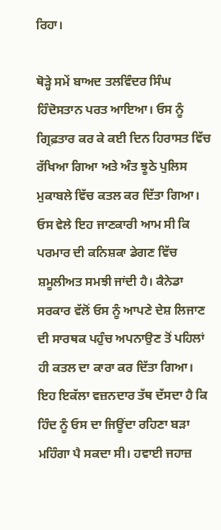ਰਿਹਾ।

ਥੋੜ੍ਹੇ ਸਮੇਂ ਬਾਅਦ ਤਲਵਿੰਦਰ ਸਿੰਘ ਹਿੰਦੋਸਤਾਨ ਪਰਤ ਆਇਆ। ਓਸ ਨੂੰ ਗ੍ਰਿਫ਼ਤਾਰ ਕਰ ਕੇ ਕਈ ਦਿਨ ਹਿਰਾਸਤ ਵਿੱਚ ਰੱਖਿਆ ਗਿਆ ਅਤੇ ਅੰਤ ਝੂਠੇ ਪੁਲਿਸ ਮੁਕਾਬਲੇ ਵਿੱਚ ਕਤਲ ਕਰ ਦਿੱਤਾ ਗਿਆ। ਓਸ ਵੇਲੇ ਇਹ ਜਾਣਕਾਰੀ ਆਮ ਸੀ ਕਿ ਪਰਮਾਰ ਦੀ ਕਨਿਸ਼ਕਾ ਡੇਗਣ ਵਿੱਚ ਸ਼ਮੂਲੀਅਤ ਸਮਝੀ ਜਾਂਦੀ ਹੈ। ਕੈਨੇਡਾ ਸਰਕਾਰ ਵੱਲੋਂ ਓਸ ਨੂੰ ਆਪਣੇ ਦੇਸ਼ ਲਿਜਾਣ ਦੀ ਸਾਰਥਕ ਪਹੁੰਚ ਅਪਨਾਉਣ ਤੋਂ ਪਹਿਲਾਂ ਹੀ ਕਤਲ ਦਾ ਕਾਰਾ ਕਰ ਦਿੱਤਾ ਗਿਆ। ਇਹ ਇਕੱਲਾ ਵਜ਼ਨਦਾਰ ਤੱਥ ਦੱਸਦਾ ਹੈ ਕਿ ਹਿੰਦ ਨੂੰ ਓਸ ਦਾ ਜਿਊਂਦਾ ਰਹਿਣਾ ਬੜਾ ਮਹਿੰਗਾ ਪੈ ਸਕਦਾ ਸੀ। ਹਵਾਈ ਜਹਾਜ਼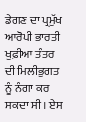ਡੇਗਣ ਦਾ ਪ੍ਰਮੁੱਖ ਆਰੋਪੀ ਭਾਰਤੀ ਖੁਫ਼ੀਆ ਤੰਤਰ ਦੀ ਮਿਲੀਭੁਗਤ ਨੂੰ ਨੰਗਾ ਕਰ ਸਕਦਾ ਸੀ। ਏਸ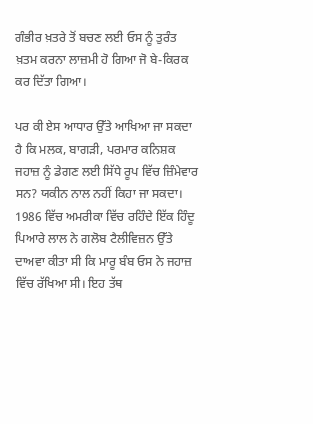ਗੰਭੀਰ ਖ਼ਤਰੇ ਤੋਂ ਬਚਣ ਲਈ ਓਸ ਨੂੰ ਤੁਰੰਤ ਖ਼ਤਮ ਕਰਨਾ ਲਾਜ਼ਮੀ ਹੋ ਗਿਆ ਜੋ ਬੇ-ਕਿਰਕ ਕਰ ਦਿੱਤਾ ਗਿਆ।

ਪਰ ਕੀ ਏਸ ਆਧਾਰ ਉੱਤੇ ਆਖਿਆ ਜਾ ਸਕਦਾ ਹੈ ਕਿ ਮਲਕ, ਬਾਗੜੀ, ਪਰਮਾਰ ਕਨਿਸ਼ਕ ਜਹਾਜ਼ ਨੂੰ ਡੇਗਣ ਲਈ ਸਿੱਧੇ ਰੂਪ ਵਿੱਚ ਜ਼ਿੰਮੇਵਾਰ ਸਨ? ਯਕੀਨ ਨਾਲ ਨਹੀਂ ਕਿਹਾ ਜਾ ਸਕਦਾ। 1986 ਵਿੱਚ ਅਮਰੀਕਾ ਵਿੱਚ ਰਹਿੰਦੇ ਇੱਕ ਹਿੰਦੂ ਪਿਆਰੇ ਲਾਲ ਨੇ ਗਲੋਬ ਟੈਲੀਵਿਜ਼ਨ ਉੱਤੇ ਦਾਅਵਾ ਕੀਤਾ ਸੀ ਕਿ ਮਾਰੂ ਬੰਬ ਓਸ ਨੇ ਜਹਾਜ਼ ਵਿੱਚ ਰੱਖਿਆ ਸੀ। ਇਹ ਤੱਥ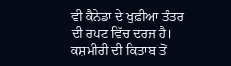ਵੀ ਕੈਨੇਡਾ ਦੇ ਖੁਫ਼ੀਆ ਤੰਤਰ ਦੀ ਰਪਟ ਵਿੱਚ ਦਰਜ ਹੈ। ਕਸ਼ਮੀਰੀ ਦੀ ਕਿਤਾਬ ਤੋਂ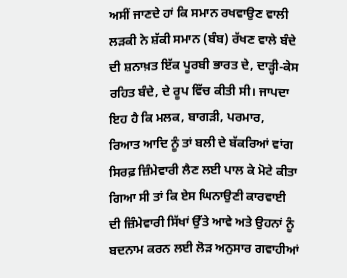ਅਸੀਂ ਜਾਣਦੇ ਹਾਂ ਕਿ ਸਮਾਨ ਰਖਵਾਉਣ ਵਾਲੀ ਲੜਕੀ ਨੇ ਸ਼ੱਕੀ ਸਮਾਨ (ਬੰਬ) ਰੱਖਣ ਵਾਲੇ ਬੰਦੇ ਦੀ ਸ਼ਨਾਖ਼ਤ ਇੱਕ ਪੂਰਬੀ ਭਾਰਤ ਦੇ, ਦਾੜ੍ਹੀ-ਕੇਸ ਰਹਿਤ ਬੰਦੇ, ਦੇ ਰੂਪ ਵਿੱਚ ਕੀਤੀ ਸੀ। ਜਾਪਦਾ ਇਹ ਹੈ ਕਿ ਮਲਕ, ਬਾਗੜੀ, ਪਰਮਾਰ, ਰਿਆਤ ਆਦਿ ਨੂੰ ਤਾਂ ਬਲੀ ਦੇ ਬੱਕਰਿਆਂ ਵਾਂਗ ਸਿਰਫ਼ ਜ਼ਿੰਮੇਵਾਰੀ ਲੈਣ ਲਈ ਪਾਲ ਕੇ ਮੋਟੇ ਕੀਤਾ ਗਿਆ ਸੀ ਤਾਂ ਕਿ ਏਸ ਘਿਨਾਉਣੀ ਕਾਰਵਾਈ ਦੀ ਜ਼ਿੰਮੇਵਾਰੀ ਸਿੱਖਾਂ ਉੱਤੇ ਆਵੇ ਅਤੇ ਉਹਨਾਂ ਨੂੰ ਬਦਨਾਮ ਕਰਨ ਲਈ ਲੋੜ ਅਨੁਸਾਰ ਗਵਾਹੀਆਂ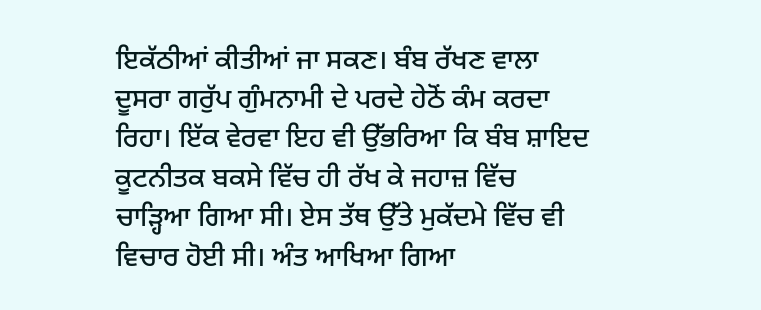ਇਕੱਠੀਆਂ ਕੀਤੀਆਂ ਜਾ ਸਕਣ। ਬੰਬ ਰੱਖਣ ਵਾਲਾ ਦੂਸਰਾ ਗਰੁੱਪ ਗੁੰਮਨਾਮੀ ਦੇ ਪਰਦੇ ਹੇਠੋਂ ਕੰਮ ਕਰਦਾ ਰਿਹਾ। ਇੱਕ ਵੇਰਵਾ ਇਹ ਵੀ ਉੱਭਰਿਆ ਕਿ ਬੰਬ ਸ਼ਾਇਦ ਕੂਟਨੀਤਕ ਬਕਸੇ ਵਿੱਚ ਹੀ ਰੱਖ ਕੇ ਜਹਾਜ਼ ਵਿੱਚ ਚਾੜ੍ਹਿਆ ਗਿਆ ਸੀ। ਏਸ ਤੱਥ ਉੱਤੇ ਮੁਕੱਦਮੇ ਵਿੱਚ ਵੀ ਵਿਚਾਰ ਹੋਈ ਸੀ। ਅੰਤ ਆਖਿਆ ਗਿਆ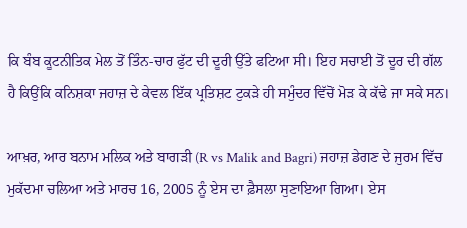ਕਿ ਬੰਬ ਕੂਟਨੀਤਿਕ ਮੇਲ ਤੋਂ ਤਿੰਨ-ਚਾਰ ਫੁੱਟ ਦੀ ਦੂਰੀ ਉੱਤੇ ਫਟਿਆ ਸੀ। ਇਹ ਸਚਾਈ ਤੋਂ ਦੂਰ ਦੀ ਗੱਲ ਹੈ ਕਿਉਂਕਿ ਕਨਿਸ਼ਕਾ ਜਹਾਜ਼ ਦੇ ਕੇਵਲ ਇੱਕ ਪ੍ਰਤਿਸ਼ਟ ਟੁਕੜੇ ਹੀ ਸਮੁੰਦਰ ਵਿੱਚੋਂ ਮੋੜ ਕੇ ਕੱਢੇ ਜਾ ਸਕੇ ਸਨ।

ਆਖ਼ਰ, ਆਰ ਬਨਾਮ ਮਲਿਕ ਅਤੇ ਬਾਗੜੀ (R vs Malik and Bagri) ਜਹਾਜ਼ ਡੇਗਣ ਦੇ ਜੁਰਮ ਵਿੱਚ ਮੁਕੱਦਮਾ ਚਲਿਆ ਅਤੇ ਮਾਰਚ 16, 2005 ਨੂੰ ਏਸ ਦਾ ਫ਼ੈਸਲਾ ਸੁਣਾਇਆ ਗਿਆ। ਏਸ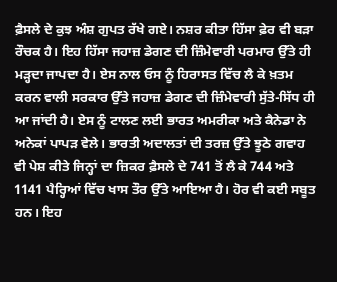ਫ਼ੈਸਲੇ ਦੇ ਕੁਝ ਅੰਸ਼ ਗੁਪਤ ਰੱਖੇ ਗਏ। ਨਸ਼ਰ ਕੀਤਾ ਹਿੱਸਾ ਫ਼ੇਰ ਵੀ ਬੜਾ ਰੌਚਕ ਹੈ। ਇਹ ਹਿੱਸਾ ਜਹਾਜ਼ ਡੇਗਣ ਦੀ ਜ਼ਿੰਮੇਵਾਰੀ ਪਰਮਾਰ ਉੱਤੇ ਹੀ ਮੜ੍ਹਦਾ ਜਾਪਦਾ ਹੈ। ਏਸ ਨਾਲ ਓਸ ਨੂੰ ਹਿਰਾਸਤ ਵਿੱਚ ਲੈ ਕੇ ਖ਼ਤਮ ਕਰਨ ਵਾਲੀ ਸਰਕਾਰ ਉੱਤੇ ਜਹਾਜ਼ ਡੇਗਣ ਦੀ ਜ਼ਿੰਮੇਵਾਰੀ ਸੁੱਤੇ-ਸਿੱਧ ਹੀ ਆ ਜਾਂਦੀ ਹੈ। ਏਸ ਨੂੰ ਟਾਲਣ ਲਈ ਭਾਰਤ ਅਮਰੀਕਾ ਅਤੇ ਕੈਨੇਡਾ ਨੇ ਅਨੇਕਾਂ ਪਾਪੜ ਵੇਲੇ। ਭਾਰਤੀ ਅਦਾਲਤਾਂ ਦੀ ਤਰਜ਼ ਉੱਤੇ ਝੂਠੇ ਗਵਾਹ ਵੀ ਪੇਸ਼ ਕੀਤੇ ਜਿਨ੍ਹਾਂ ਦਾ ਜ਼ਿਕਰ ਫ਼ੈਸਲੇ ਦੇ 741 ਤੋਂ ਲੈ ਕੇ 744 ਅਤੇ 1141 ਪੈਰ੍ਹਿਆਂ ਵਿੱਚ ਖਾਸ ਤੌਰ ਉੱਤੇ ਆਇਆ ਹੈ। ਹੋਰ ਵੀ ਕਈ ਸਬੂਤ ਹਨ। ਇਹ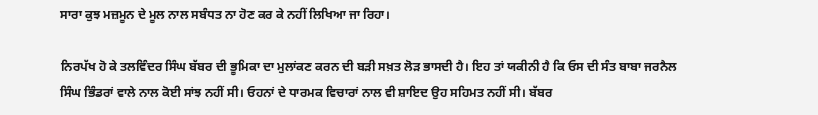ਸਾਰਾ ਕੁਝ ਮਜ਼ਮੂਨ ਦੇ ਮੂਲ ਨਾਲ ਸਬੰਧਤ ਨਾ ਹੋਣ ਕਰ ਕੇ ਨਹੀਂ ਲਿਖਿਆ ਜਾ ਰਿਹਾ।

ਨਿਰਪੱਖ ਹੋ ਕੇ ਤਲਵਿੰਦਰ ਸਿੰਘ ਬੱਬਰ ਦੀ ਭੂਮਿਕਾ ਦਾ ਮੁਲਾਂਕਣ ਕਰਨ ਦੀ ਬੜੀ ਸਖ਼ਤ ਲੋੜ ਭਾਸਦੀ ਹੈ। ਇਹ ਤਾਂ ਯਕੀਨੀ ਹੈ ਕਿ ਓਸ ਦੀ ਸੰਤ ਬਾਬਾ ਜਰਨੈਲ ਸਿੰਘ ਭਿੰਡਰਾਂ ਵਾਲੇ ਨਾਲ ਕੋਈ ਸਾਂਝ ਨਹੀਂ ਸੀ। ਓਹਨਾਂ ਦੇ ਧਾਰਮਕ ਵਿਚਾਰਾਂ ਨਾਲ ਵੀ ਸ਼ਾਇਦ ਉਹ ਸਹਿਮਤ ਨਹੀਂ ਸੀ। ਬੱਬਰ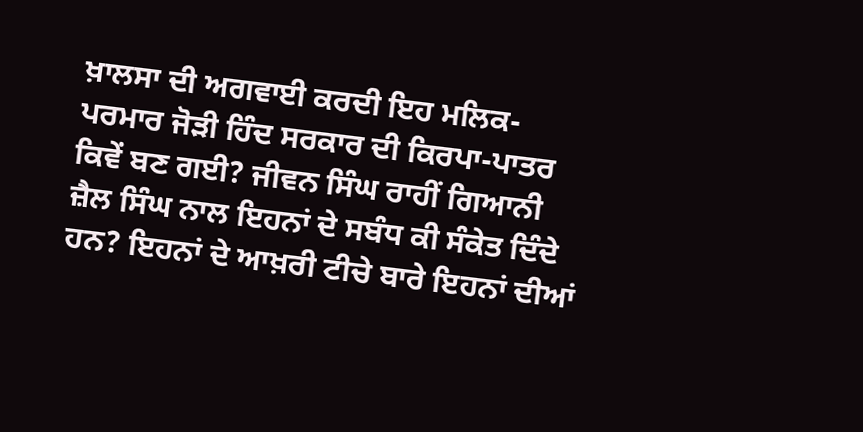ਖ਼ਾਲਸਾ ਦੀ ਅਗਵਾਈ ਕਰਦੀ ਇਹ ਮਲਿਕ-ਪਰਮਾਰ ਜੋੜੀ ਹਿੰਦ ਸਰਕਾਰ ਦੀ ਕਿਰਪਾ-ਪਾਤਰ ਕਿਵੇਂ ਬਣ ਗਈ? ਜੀਵਨ ਸਿੰਘ ਰਾਹੀਂ ਗਿਆਨੀ ਜ਼ੈਲ ਸਿੰਘ ਨਾਲ ਇਹਨਾਂ ਦੇ ਸਬੰਧ ਕੀ ਸੰਕੇਤ ਦਿੰਦੇ ਹਨ? ਇਹਨਾਂ ਦੇ ਆਖ਼ਰੀ ਟੀਚੇ ਬਾਰੇ ਇਹਨਾਂ ਦੀਆਂ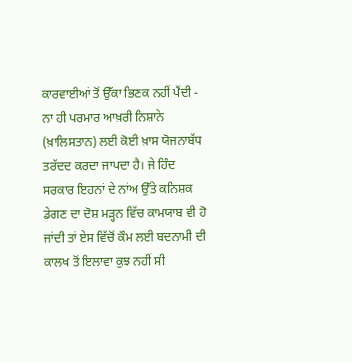ਕਾਰਵਾਈਆਂ ਤੋਂ ਉੱਕਾ ਭਿਣਕ ਨਹੀਂ ਪੈਂਦੀ - ਨਾ ਹੀ ਪਰਮਾਰ ਆਖ਼ਰੀ ਨਿਸ਼ਾਨੇ (ਖ਼ਾਲਿਸਤਾਨ) ਲਈ ਕੋਈ ਖ਼ਾਸ ਯੋਜਨਾਬੱਧ ਤਰੱਦਦ ਕਰਦਾ ਜਾਪਦਾ ਹੈ। ਜੇ ਹਿੰਦ ਸਰਕਾਰ ਇਹਨਾਂ ਦੇ ਨਾਂਅ ਉੱਤੇ ਕਨਿਸ਼ਕ ਡੇਗਣ ਦਾ ਦੋਸ਼ ਮੜ੍ਹਨ ਵਿੱਚ ਕਾਮਯਾਬ ਵੀ ਹੋ ਜਾਂਦੀ ਤਾਂ ਏਸ ਵਿੱਚੋਂ ਕੌਮ ਲਈ ਬਦਨਾਮੀ ਦੀ ਕਾਲਖ ਤੋਂ ਇਲਾਵਾ ਕੁਝ ਨਹੀਂ ਸੀ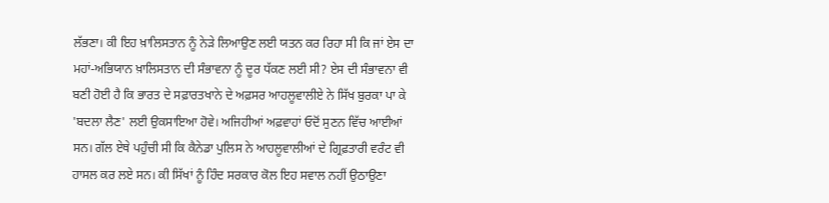ਲੱਭਣਾ। ਕੀ ਇਹ ਖ਼ਾਲਿਸਤਾਨ ਨੂੰ ਨੇੜੇ ਲਿਆਉਣ ਲਈ ਯਤਨ ਕਰ ਰਿਹਾ ਸੀ ਕਿ ਜਾਂ ਏਸ ਦਾ ਮਹਾਂ-ਅਭਿਯਾਨ ਖ਼ਾਲਿਸਤਾਨ ਦੀ ਸੰਭਾਵਨਾ ਨੂੰ ਦੂਰ ਧੱਕਣ ਲਈ ਸੀ? ਏਸ ਦੀ ਸੰਭਾਵਨਾ ਵੀ ਬਣੀ ਹੋਈ ਹੈ ਕਿ ਭਾਰਤ ਦੇ ਸਫ਼ਾਰਤਖਾਨੇ ਦੇ ਅਫ਼ਸਰ ਆਹਲੂਵਾਲੀਏ ਨੇ ਸਿੱਖ ਬੁਰਕਾ ਪਾ ਕੇ 'ਬਦਲਾ ਲੈਣ' ਲਈ ਉਕਸਾਇਆ ਹੋਵੇ। ਅਜਿਹੀਆਂ ਅਫ਼ਵਾਹਾਂ ਓਦੋਂ ਸੁਣਨ ਵਿੱਚ ਆਈਆਂ ਸਨ। ਗੱਲ ਏਥੇ ਪਹੁੰਚੀ ਸੀ ਕਿ ਕੈਨੇਡਾ ਪੁਲਿਸ ਨੇ ਆਹਲੂਵਾਲੀਆਂ ਦੇ ਗ੍ਰਿਫ਼ਤਾਰੀ ਵਰੰਟ ਵੀ ਹਾਸਲ ਕਰ ਲਏ ਸਨ। ਕੀ ਸਿੱਖਾਂ ਨੂੰ ਹਿੰਦ ਸਰਕਾਰ ਕੋਲ ਇਹ ਸਵਾਲ ਨਹੀਂ ਉਠਾਉਣਾ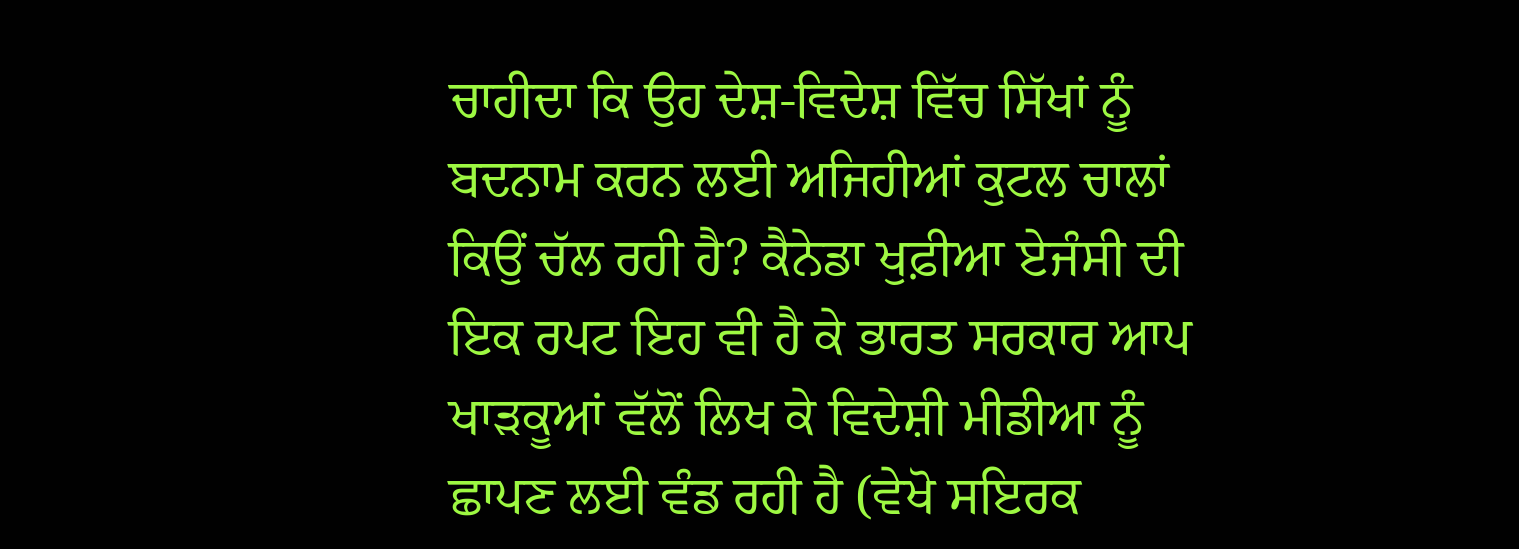ਚਾਹੀਦਾ ਕਿ ਉਹ ਦੇਸ਼-ਵਿਦੇਸ਼ ਵਿੱਚ ਸਿੱਖਾਂ ਨੂੰ ਬਦਨਾਮ ਕਰਨ ਲਈ ਅਜਿਹੀਆਂ ਕੁਟਲ ਚਾਲਾਂ ਕਿਉਂ ਚੱਲ ਰਹੀ ਹੈ? ਕੈਨੇਡਾ ਖੁਫ਼ੀਆ ਏਜੰਸੀ ਦੀ ਇਕ ਰਪਟ ਇਹ ਵੀ ਹੈ ਕੇ ਭਾਰਤ ਸਰਕਾਰ ਆਪ ਖਾੜਕੂਆਂ ਵੱਲੋਂ ਲਿਖ ਕੇ ਵਿਦੇਸ਼ੀ ਮੀਡੀਆ ਨੂੰ ਛਾਪਣ ਲਈ ਵੰਡ ਰਹੀ ਹੈ (ਵੇਖੋ ਸਇਰਕ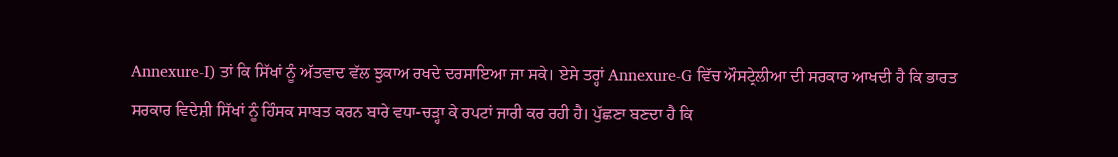Annexure-I) ਤਾਂ ਕਿ ਸਿੱਖਾਂ ਨੂੰ ਅੱਤਵਾਦ ਵੱਲ ਝੁਕਾਅ ਰਖਦੇ ਦਰਸਾਇਆ ਜਾ ਸਕੇ। ਏਸੇ ਤਰ੍ਹਾਂ Annexure-G ਵਿੱਚ ਔਸਟ੍ਰੇਲੀਆ ਦੀ ਸਰਕਾਰ ਆਖਦੀ ਹੈ ਕਿ ਭਾਰਤ ਸਰਕਾਰ ਵਿਦੇਸ਼ੀ ਸਿੱਖਾਂ ਨੂੰ ਹਿੰਸਕ ਸਾਬਤ ਕਰਨ ਬਾਰੇ ਵਧਾ-ਚੜ੍ਹਾ ਕੇ ਰਪਟਾਂ ਜਾਰੀ ਕਰ ਰਹੀ ਹੈ। ਪੁੱਛਣਾ ਬਣਦਾ ਹੈ ਕਿ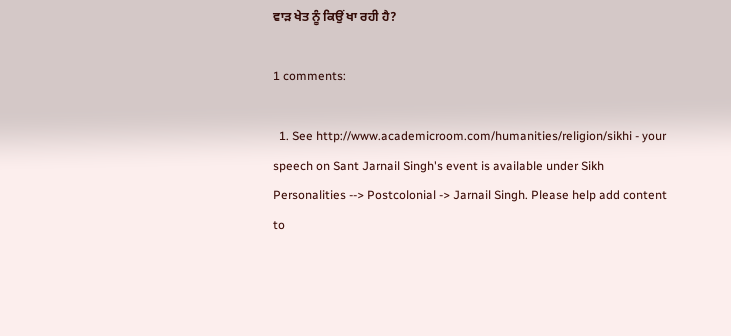ਵਾੜ ਖੇਤ ਨੂੰ ਕਿਉਂ ਖਾ ਰਹੀ ਹੈ?

1 comments:

  1. See http://www.academicroom.com/humanities/religion/sikhi - your speech on Sant Jarnail Singh's event is available under Sikh Personalities --> Postcolonial -> Jarnail Singh. Please help add content to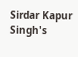Sirdar Kapur Singh's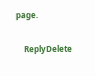page.

    ReplyDelete